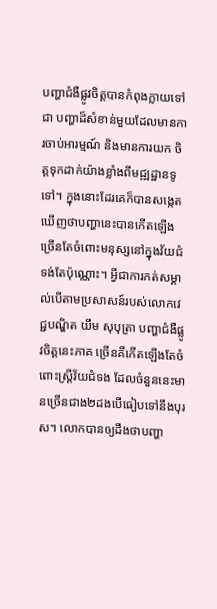បញ្ហាជំងឺផ្លូវចិត្តបានកំពុងក្លាយទៅជា បញ្ហាដ៏សំខាន់មួយដែលមានការចាប់អារម្មណ៍ និងមានការយក ចិត្តទុកដាក់យ៉ាងខ្លាំងពីមជ្ឍដ្ឋានទូទៅ។ ក្នុងនោះដែរគេក៏បានសង្កេតឃើញថាបញ្ហានេះបានកើតឡើង ច្រើនតែចំពោះមនុស្សនៅក្នុងវ័យជំទង់តែប៉ុណ្ណោះ។ អ្វីជាការកត់សម្គាល់បើតាមប្រសាសន៍របស់លោកវេជ្ជបណ្ឌិត យឹម សុបុត្រា បញ្ហាជំងឺផ្លូវចិត្តនេះភាគ ច្រើនគឺកើតឡើងតែចំពោះស្រ្ដីវ័យជំទង ដែលចំនួននេះមានច្រើនជាង២ដងបើធៀបទៅនឹងបុរស។ លោកបានឲ្យដឹងថាបញ្ហា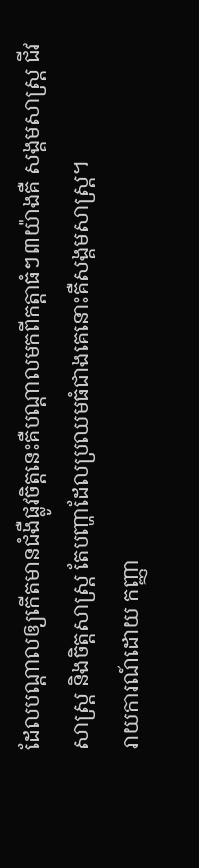ដែលបណ្ដាលឲ្យកើតមានជំងឺផ្លូវចិត្តនេះគឺបណ្ដាលមកពីកត្តាធំៗ៣យ៉ាងគឺ សង្គមសាស្រ្ដ ជីវសាស្រ្ដ និងចិត្ដសាស្រ្ដ តែបញ្ហាដែលប្រឈមធំជាងគេនោះគឺសង្គមសាស្រ្ដ។
រាយការណ៍ដោយ កញ្ញា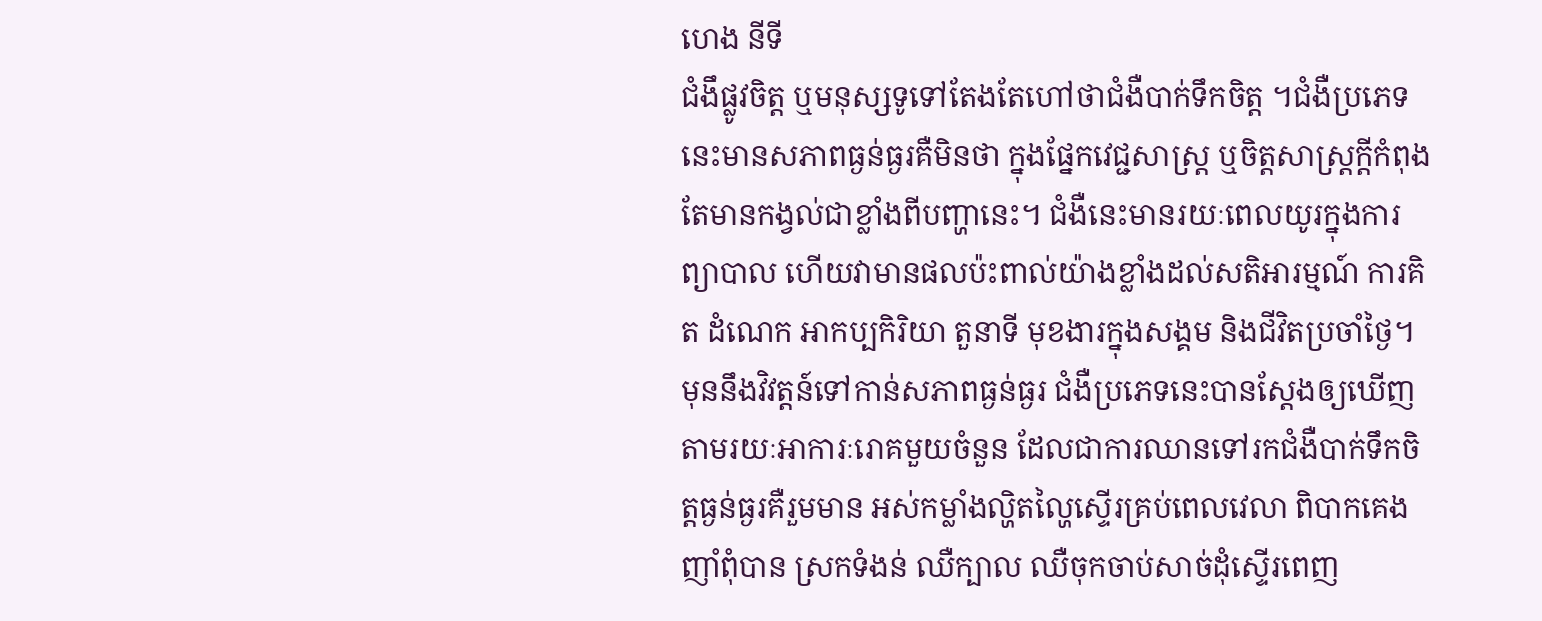ហេង នីទី
ជំងឹផ្លូវចិត្ត ឬមនុស្សទូទៅតែងតែហៅថាជំងឺបាក់ទឹកចិត្ត ។ជំងឺប្រភេទនេះមានសភាពធ្ងន់ធ្ងរគឺមិនថា ក្នុងផ្នែកវេជ្ជសាស្រ្ដ ឬចិត្តសាស្រ្ដក្ដីកំពុងតែមានកង្វល់ជាខ្លាំងពីបញ្ហានេះ។ ជំងឺនេះមានរយៈពេលយូរក្នុងការព្យាបាល ហើយវាមានផលប៉ះពាល់យ៉ាងខ្លាំងដល់សតិអារម្មណ៍ ការគិត ដំណេក អាកប្បកិរិយា តួនាទី មុខងារក្នុងសង្គម និងជីវិតប្រចាំថ្ងៃ។
មុននឹងវិវត្តន៍ទៅកាន់សភាពធ្ងន់ធ្ងរ ជំងឺប្រភេទនេះបានស្ដែងឲ្យឃើញតាមរយៈអាការៈរោគមួយចំនួន ដែលជាការឈានទៅរកជំងឺបាក់ទឹកចិត្តធ្ងន់ធ្ងរគឺរួមមាន អស់កម្លាំងល្ហិតល្ហៃស្ទើរគ្រប់ពេលវេលា ពិបាកគេង ញាំពុំបាន ស្រកទំងន់ ឈឺក្បាល ឈឺចុកចាប់សាច់ដុំស្ទើរពេញ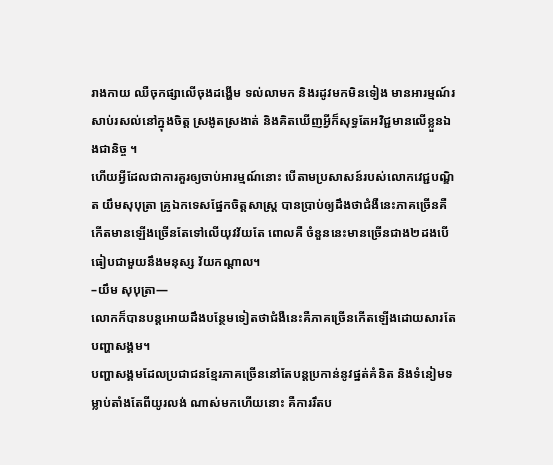រាងកាយ ឈឺចុកផ្សាលើចុងដង្ហើម ទល់លាមក និងរដូវមកមិនទៀង មានអារម្មណ៍រសាប់រសល់នៅក្នុងចិត្ត ស្រងូតស្រងាត់ និងគិតឃើញអ្វីក៏សុទ្ធតែអវិជ្ជមានលើខ្លួនឯងជានិច្ច ។
ហើយអ្វីដែលជាការគួរឲ្យចាប់អារម្មណ៍នោះ បើតាមប្រសាសន៍របស់លោកវេជ្ជបណ្ឌិត យឹមសុបុត្រា គ្រូឯកទេសផ្នែកចិត្តសាស្ត្រ បានប្រាប់ឲ្យដឹងថាជំងឺនេះភាគច្រើនគឺកើតមានឡើងច្រើនតែទៅលើយុវវ័យតែ ពោលគឺ ចំនួននេះមានច្រើនជាង២ដងបើធៀបជាមួយនឹងមនុស្ស វ័យកណ្ដាល។
–យឹម សុបុត្រា—
លោកក៏បានបន្ដអោយដឹងបន្ថែមទៀតថាជំងឺនេះគឺភាគច្រើនកើតឡើងដោយសារតែបញ្ហាសង្គម។
បញ្ហាសង្គមដែលប្រជាជនខ្មែរភាគច្រើននៅតែបន្ដប្រកាន់នូវផ្នត់គំនិត និងទំនៀមទម្លាប់តាំងតែពីយូរលង់ ណាស់មកហើយនោះ គឺការរឹតប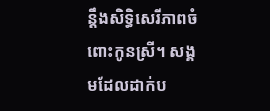ន្ដឹងសិទ្ធិសេរីភាពចំពោះកូនស្រី។ សង្គមដែលដាក់ប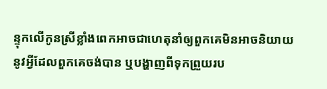ន្ទុកលើកូនស្រីខ្លាំងពេកអាចជាហេតុនាំឲ្យពួកគេមិនអាចនិយាយនូវអ្វីដែលពួកគេចង់បាន ឬបង្ហាញពីទុកព្រួយរប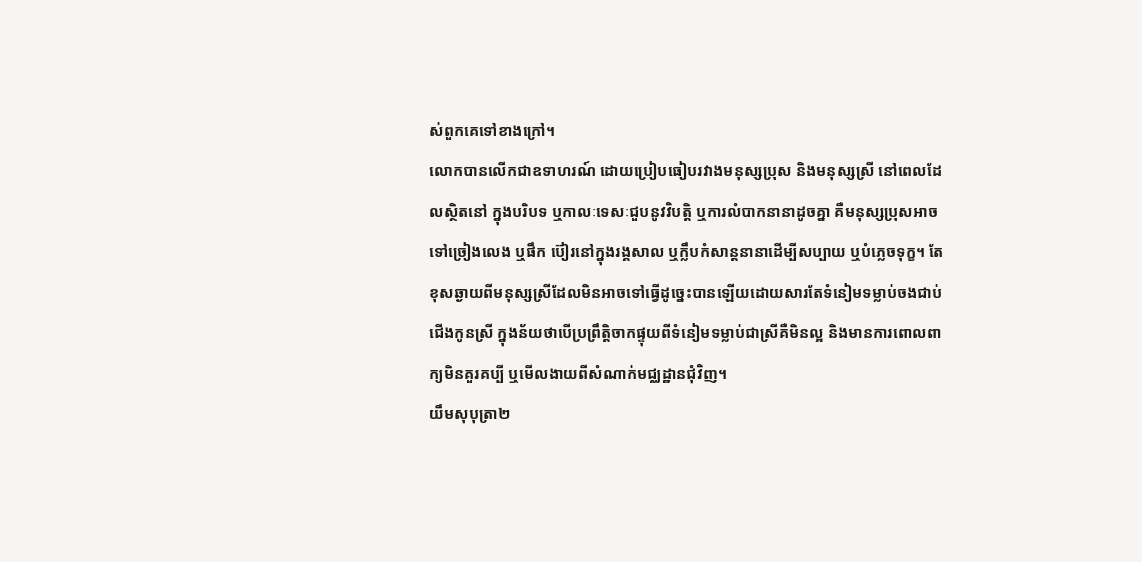ស់ពួកគេទៅខាងក្រៅ។
លោកបានលើកជាឧទាហរណ៍ ដោយប្រៀបធៀបរវាងមនុស្សប្រុស និងមនុស្សស្រី នៅពេលដែលស្ថិតនៅ ក្នុងបរិបទ ឬកាលៈទេសៈជួបនូវវិបត្តិ ឬការលំបាកនានាដូចគ្នា គឺមនុស្សប្រុសអាចទៅច្រៀងលេង ឬផឹក ប៊ៀរនៅក្នុងរង្គសាល ឬក្លឹបកំសាន្ដនានាដើម្បីសប្បាយ ឬបំភ្លេចទុក្ខ។ តែខុសឆ្ងាយពីមនុស្សស្រីដែលមិនអាចទៅធ្វើដូច្នេះបានឡើយដោយសារតែទំនៀមទម្លាប់ចងជាប់ជើងកូនស្រី ក្នុងន័យថាបើប្រព្រឹត្តិចាកផ្ទុយពីទំនៀមទម្លាប់ជាស្រីគឺមិនល្អ និងមានការពោលពាក្យមិនគួរគប្បី ឬមើលងាយពីសំណាក់មជ្ឈដ្ឋានជុំវិញ។
យឹមសុបុត្រា២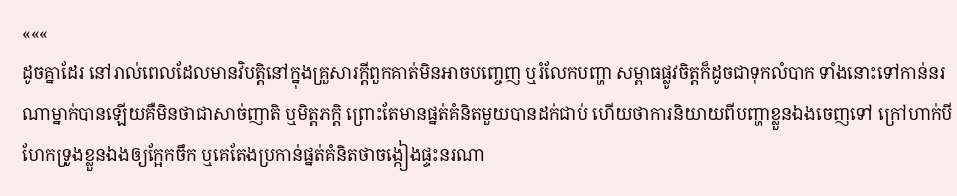«««
ដូចគ្នាដែរ នៅរាល់ពេលដែលមានវិបត្តិនៅក្នុងគ្រួសារក្ដីពួកគាត់មិនអាចបញ្ចេញ ឬរំលែកបញ្ហា សម្ពាធផ្លូវចិត្តក៏ដូចជាទុកលំបាក ទាំងនោះទៅកាន់នរណាម្នាក់បានឡើយគឺមិនថាជាសាច់ញាតិ ឬមិត្តភក្ដិ ព្រោះតែមានផ្នត់គំនិតមួយបានដក់ជាប់ ហើយថាការនិយាយពីបញ្ហាខ្លួនឯងចេញទៅ ក្រៅហាក់បី ហែកទ្រូងខ្លួនឯងឲ្យក្អែកចឹក ឬគេតែងប្រកាន់ផ្នត់គំនិតថាចង្កៀងផ្ទះនរណា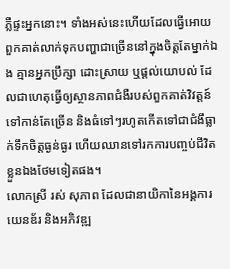ភ្លឺផ្ទះអ្នកនោះ។ ទាំងអស់នេះហើយដែលធ្វើអោយពួកគាត់លាក់ទុកបញ្ហាជាច្រើននៅក្នុងចិត្តតែម្នាក់ឯង គ្មានអ្នកប្រឹក្សា ដោះស្រាយ ឬផ្ដល់យោបល់ ដែលជាហេតុធ្វើឲ្យស្ថានភាពជំងឺរបស់ពួកគាត់វិវត្តន៍ទៅកាន់តែច្រើន និងធំទៅៗរហូតកើតទៅជាជំងឹធ្លាក់ទឹកចិត្តធ្ងន់ធ្ងរ ហើយឈានទៅរកការបញ្ចប់ជីវិតខ្លួនឯងថែមទៀតផង។
លោកស្រី រស់ សុភាព ដែលជានាយិកានៃអង្គការយេនឌ័រ និងអភិវឌ្ឍ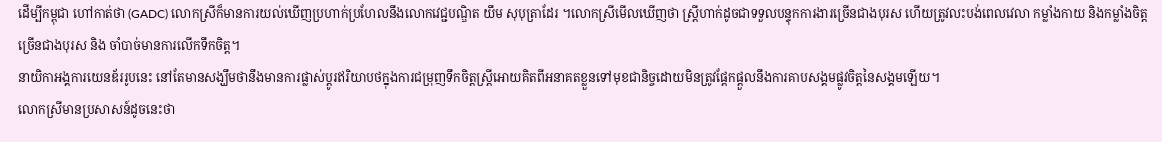ដើម្បីកម្ពុជា ហៅកាត់ថា (GADC) លោកស្រីក៏មានការយល់ឃើញប្រហាក់ប្រហែលនឹងលោកវេជ្ជបណ្ឌិត យឹម សុបុត្រាដែរ ។លោកស្រីមើលឃើញថា ស្រ្ដីហាក់ដូចជាទទួលបន្ទុកការងារច្រើនជាងបុរស ហើយត្រូវលះបង់ពេលវេលា កម្លាំងកាយ និងកម្លាំងចិត្តច្រើនជាងបុរស និង ចាំបាច់មានការលើកទឹកចិត្ត។
នាយិកាអង្គការយេនឌ័ររូបនេះ នៅតែមានសង្ឃឹមថានឹងមានការផ្លាស់ប្ដូរឥរិយាបថក្នុងការជម្រុញទឹកចិត្តស្រ្ដីអោយគិតពីអនាគតខ្លួនទៅមុខជានិច្ចដោយមិនត្រូវផ្ដែកផ្ដួលនឹងការគាបសង្គមផ្លូវចិត្តនៃសង្គមឡើយ។
លោកស្រីមានប្រសាសន៍ដូចនេះថា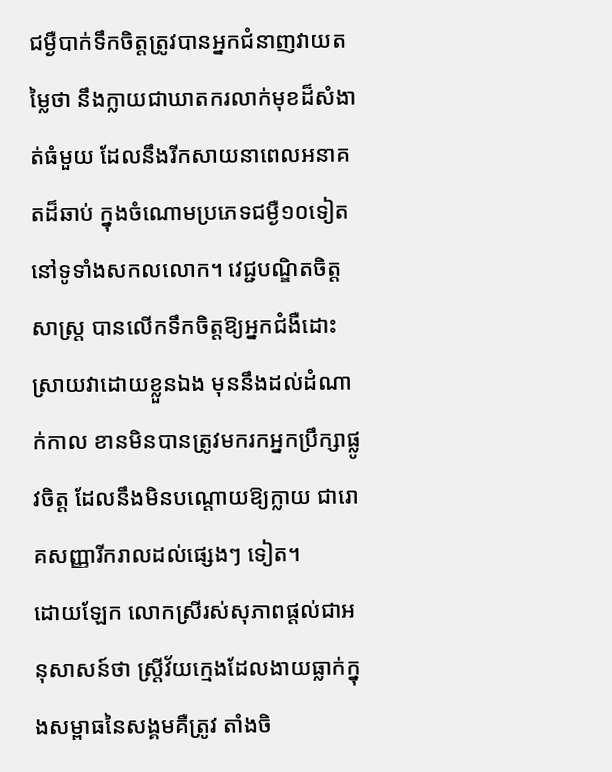ជម្ងឺបាក់ទឹកចិត្តត្រូវបានអ្នកជំនាញវាយតម្លៃថា នឹងក្លាយជាឃាតករលាក់មុខដ៏សំងាត់ធំមួយ ដែលនឹងរីកសាយនាពេលអនាគតដ៏ឆាប់ ក្នុងចំណោមប្រភេទជម្ងឺ១០ទៀតនៅទូទាំងសកលលោក។ វេជ្ជបណ្ឌិតចិត្តសាស្រ្ដ បានលើកទឹកចិត្តឱ្យអ្នកជំងឺដោះស្រាយវាដោយខ្លួនឯង មុននឹងដល់ដំណាក់កាល ខានមិនបានត្រូវមករកអ្នកប្រឹក្សាផ្លូវចិត្ត ដែលនឹងមិនបណ្ដោយឱ្យក្លាយ ជារោគសញ្ញារីករាលដល់ផ្សេងៗ ទៀត។
ដោយឡែក លោកស្រីរស់សុភាពផ្ដល់ជាអនុសាសន៍ថា ស្ត្រីវ័យក្មេងដែលងាយធ្លាក់ក្នុងសម្ពាធនៃសង្គមគឺត្រូវ តាំងចិ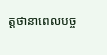ត្តថានាពេលបច្ច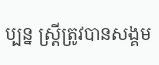ប្បន្ន ស្ត្រីត្រូវបានសង្គម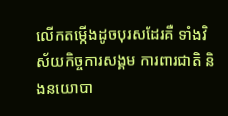លើកតម្កើងដូចបុរសដែរគឺ ទាំងវិស័យកិច្ចការសង្គម ការពារជាតិ និងនយោបា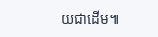យជាដើម៕